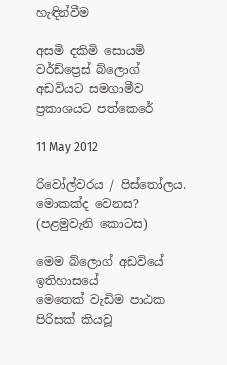හැඳින්වීම

අසමි දකිමි සොයමි වර්ඩ්ප්‍රෙස් බ්ලොග් අඩවියට සමගාමීව ප්‍රකාශයට පත්කෙරේ

11 May 2012

රිවෝල්වරය / පිස්තෝලය. මොකක්ද වෙනස? (පළමුවැනි කොටස)

මෙම බ්ලොග් අඩවියේ ඉතිහාසයේ
මෙතෙක් වැඩිම පාඨක පිරිසක් කියවූ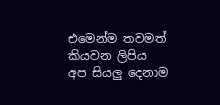එමෙන්ම තවමත් කියවන ලිපිය
අප සියලු දෙනාම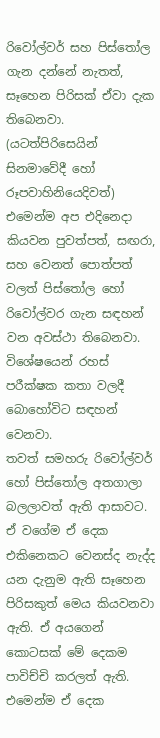රිවෝල්වර් සහ පිස්තෝල ගැන දන්නේ නැතත්, සෑහෙන පිරිසක් ඒවා දැක තිබෙනවා. (යටත්පිරිසෙයින් සිනමාවේදී හෝ රූපවාහිනියෙදිවත්) එමෙන්ම අප එදිනෙදා කියවන පුවත්පත්, සඟරා, සහ වෙනත් පොත්පත් වලත් පිස්තෝල හෝ රිවෝල්වර ගැන සඳහන් වන අවස්ථා තිබෙනවා. විශේෂයෙන් රහස් පරීක්ෂක කතා වලදී බොහෝවිට සඳහන් වෙනවා.
තවත් සමහරු රිවෝල්වර් හෝ පිස්තෝල අතගාලා බලලාවත් ඇති ආසාවට. ඒ වගේම ඒ දෙක එකිනෙකට වෙනස්ද නැද්ද යන දැනුම ඇති සෑහෙන පිරිසකුත් මෙය කියවනවා ඇති. ඒ අයගෙන් කොටසක් මේ දෙකම පාවිච්චි කරලත් ඇති. එමෙන්ම ඒ දෙක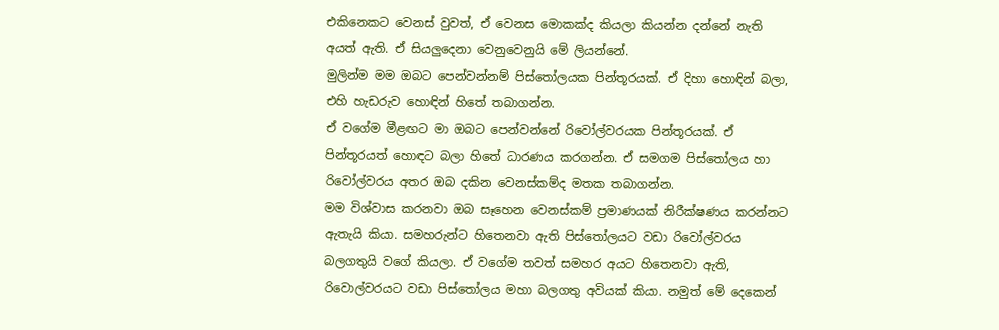එකිනෙකට වෙනස් වුවත්, ඒ වෙනස මොකක්ද කියලා කියන්න දන්නේ නැති අයත් ඇති. ඒ සියලුදෙනා වෙනුවෙනුයි මේ ලියන්නේ.
මුලින්ම මම ඔබට පෙන්වන්නම් පිස්තෝලයක පින්තූරයක්. ඒ දිහා හොඳින් බලා, එහි හැඩරුව හොඳින් හිතේ තබාගන්න.
ඒ වගේම මීළඟට මා ඔබට පෙන්වන්නේ රිවෝල්වරයක පින්තූරයක්. ඒ පින්තූරයත් හොඳට බලා හිතේ ධාරණය කරගන්න. ඒ සමගම පිස්තෝලය හා රිවෝල්වරය අතර ඔබ දකින වෙනස්කම්ද මතක තබාගන්න.
මම විශ්වාස කරනවා ඔබ සෑහෙන වෙනස්කම් ප්‍රමාණයක් නිරීක්ෂණය කරන්නට ඇතැයි කියා. සමහරුන්ට හිතෙනවා ඇති පිස්තෝලයට වඩා රිවෝල්වරය බලගතුයි වගේ කියලා. ඒ වගේම තවත් සමහර අයට හිතෙනවා ඇති, රිවොල්වරයට වඩා පිස්තෝලය මහා බලගතු අවියක් කියා. නමුත් මේ දෙකෙන්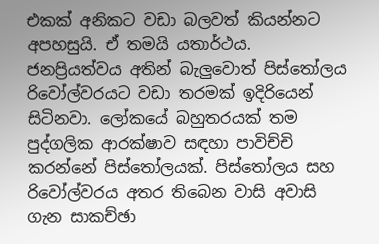එකක් අනිකට වඩා බලවත් කියන්නට අපහසුයි. ඒ තමයි යතාර්ථය.
ජනප්‍රියත්වය අතින් බැලුවොත් පිස්තෝලය රිවෝල්වරයට වඩා තරමක් ඉදිරියෙන් සිටිනවා. ලෝකයේ බහුතරයක් තම පුද්ගලික ආරක්ෂාව සඳහා පාවිච්චි කරන්නේ පිස්තෝලයක්. පිස්තෝලය සහ රිවෝල්වරය අතර තිබෙන වාසි අවාසි ගැන සාකච්ඡා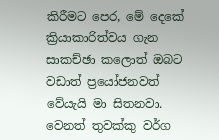කිරීමට පෙර, මේ දෙකේ ක්‍රියාකාරිත්වය ගැන සාකච්ඡා කලොත් ඔබට වඩාත් ප්‍රයෝජනවත් වේයැයි මා සිතනවා. වෙනත් තුවක්කු වර්ග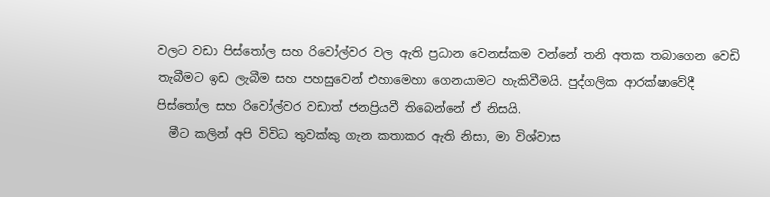වලට වඩා පිස්තෝල සහ රිවෝල්වර වල ඇති ප්‍රධාන වෙනස්කම වන්නේ තනි අතක තබාගෙන වෙඩි තැබීමට ඉඩ ලැබීම සහ පහසුවෙන් එහාමෙහා ගෙනයාමට හැකිවීමයි. පුද්ගලික ආරක්ෂාවේදී පිස්තෝල සහ රිවෝල්වර වඩාත් ජනප්‍රියවී තිබෙන්නේ ඒ නිසයි.
  මීට කලින් අපි විවිධ තුවක්කු ගැන කතාකර ඇති නිසා, මා විශ්වාස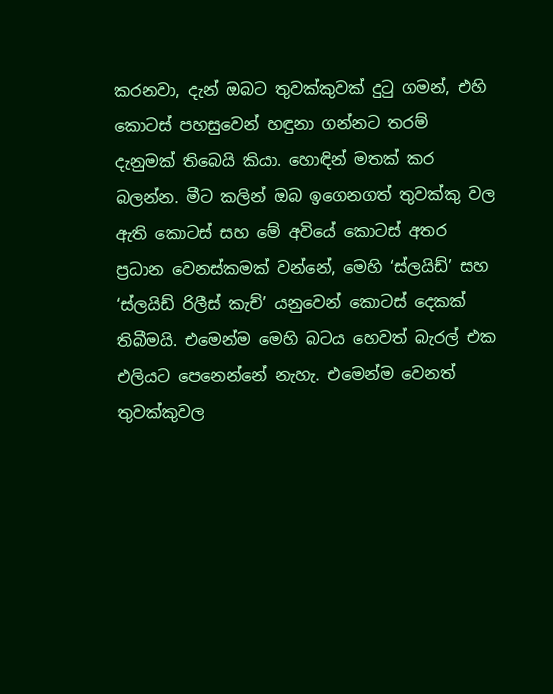කරනවා, දැන් ඔබට තුවක්කුවක් දුටු ගමන්, එහි කොටස් පහසුවෙන් හඳුනා ගන්නට තරම් දැනුමක් තිබෙයි කියා. හොඳින් මතක් කර බලන්න. මීට කලින් ඔබ ඉගෙනගත් තුවක්කු වල ඇති කොටස් සහ මේ අවියේ කොටස් අතර ප්‍රධාන වෙනස්කමක් වන්නේ, මෙහි ‘ස්ලයිඩ්’ සහ ‘ස්ලයිඩ් රිලීස් කැච්’ යනුවෙන් කොටස් දෙකක් තිබීමයි. එමෙන්ම මෙහි බටය හෙවත් බැරල් එක එලියට පෙනෙන්නේ නැහැ. එමෙන්ම වෙනත් තුවක්කුවල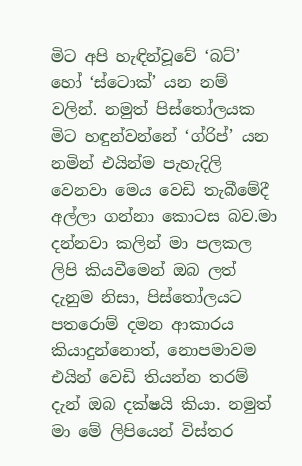මිට අපි හැඳින්වූවේ ‘බට්’ හෝ ‘ස්ටොක්’ යන නම් වලින්. නමුත් පිස්තෝලයක මිට හඳුන්වන්නේ ‘ග්රිප්’ යන නමින් එයින්ම පැහැදිලි වෙනවා මෙය වෙඩි තැබීමේදී අල්ලා ගන්නා කොටස බව.මා දන්නවා කලින් මා පලකල ලිපි කියවීමෙන් ඔබ ලත් දැනුම නිසා, පිස්තෝලයට පතරොම් දමන ආකාරය කියාදුන්නොත්, නොපමාවම එයින් වෙඩි තියන්න තරම් දැන් ඔබ දක්ෂයි කියා. නමුත් මා මේ ලිපියෙන් විස්තර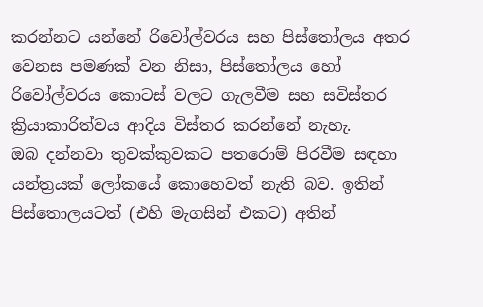කරන්නට යන්නේ රිවෝල්වරය සහ පිස්තෝලය අතර වෙනස පමණක් වන නිසා, පිස්තෝලය හෝ රිවෝල්වරය කොටස් වලට ගැලවීම සහ සවිස්තර ක්‍රියාකාරිත්වය ආදිය විස්තර කරන්නේ නැහැ.
ඔබ දන්නවා තුවක්කුවකට පතරොම් පිරවීම සඳහා යන්ත්‍රයක් ලෝකයේ කොහෙවත් නැති බව. ඉතින් පිස්තොලයටත් (එහි මැගසින් එකට) අතින්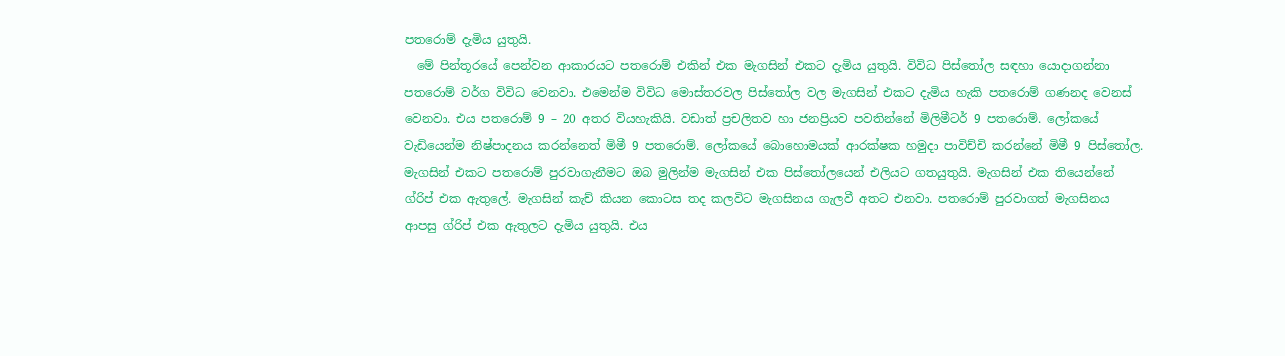පතරොම් දැමිය යුතුයි.
  මේ පින්තූරයේ පෙන්වන ආකාරයට පතරොම් එකින් එක මැගසින් එකට දැමිය යුතුයි. විවිධ පිස්තෝල සඳහා යොදාගන්නා පතරොම් වර්ග විවිධ වෙනවා. එමෙන්ම විවිධ මොස්තරවල පිස්තෝල වල මැගසින් එකට දැමිය හැකි පතරොම් ගණනද වෙනස් වෙනවා. එය පතරොම් 9 – 20 අතර වියහැකියි. වඩාත් ප්‍රචලිතව හා ජනප්‍රියව පවතින්නේ මිලිමීටර් 9 පතරොම්. ලෝකයේ වැඩියෙන්ම නිෂ්පාදනය කරන්නෙත් මිමී 9 පතරොම්. ලෝකයේ බොහොමයක් ආරක්ෂක හමුදා පාවිච්චි කරන්නේ මිමී 9 පිස්තෝල.
මැගසින් එකට පතරොම් පුරවාගැනීමට ඔබ මුලින්ම මැගසින් එක පිස්තෝලයෙන් එලියට ගතයුතුයි. මැගසින් එක තියෙන්නේ ග්රිප් එක ඇතුලේ. මැගසින් කැච් කියන කොටස තද කලවිට මැගසිනය ගැලවී අතට එනවා. පතරොම් පුරවාගත් මැගසිනය ආපසු ග්රිප් එක ඇතුලට දැමිය යුතුයි. එය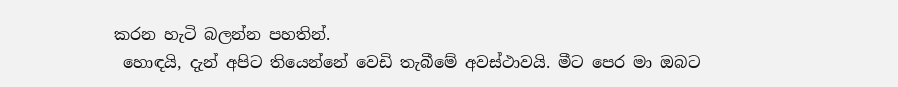කරන හැටි බලන්න පහතින්.
 හොඳයි, දැන් අපිට තියෙන්නේ වෙඩි තැබීමේ අවස්ථාවයි. මීට පෙර මා ඔබට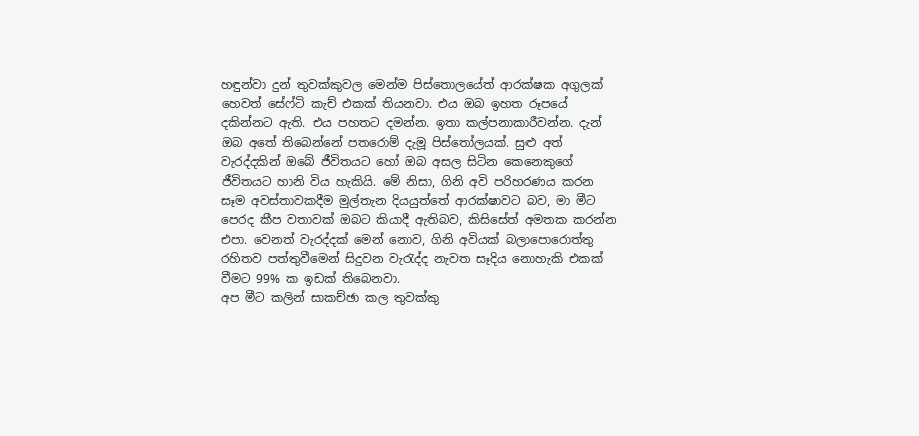හඳුන්වා දුන් තුවක්කුවල මෙන්ම පිස්තොලයේත් ආරක්ෂක අගුලක් හෙවත් සේෆ්ටි කැච් එකක් තියනවා. එය ඔබ ඉහත රූපයේ දකින්නට ඇති. එය පහතට දමන්න. ඉතා කල්පනාකාරීවන්න. දැන් ඔබ අතේ තිබෙන්නේ පතරොම් දැමූ පිස්තෝලයක්. සුළු අත් වැරද්දකින් ඔබේ ජීවිතයට හෝ ඔබ අසල සිටින කෙනෙකුගේ ජීවිතයට හානි විය හැකියි. මේ නිසා, ගිනි අවි පරිහරණය කරන සෑම අවස්තාවකදීම මුල්තැන දියයුත්තේ ආරක්ෂාවට බව, මා මීට පෙරද කීප වතාවක් ඔබට කියාදී ඇතිබව, කිසිසේත් අමතක කරන්න එපා. වෙනත් වැරද්දක් මෙන් නොව, ගිනි අවියක් බලාපොරොත්තු රහිතව පත්තුවීමෙන් සිදුවන වැරැද්ද නැවත සෑදිය නොහැකි එකක් වීමට 99% ක ඉඩක් තිබෙනවා.
අප මීට කලින් සාකච්ඡා කල තුවක්කු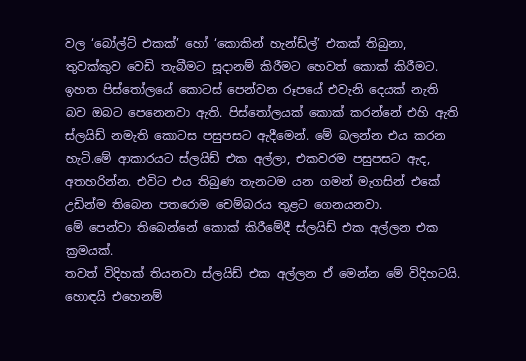වල ‘බෝල්ට් එකක්’ හෝ ‘කොකින් හැන්ඩ්ල්’ එකක් තිබුනා, තුවක්කුව වෙඩි තැබීමට සූදානම් කිරීමට හෙවත් කොක් කිරීමට. ඉහත පිස්තෝලයේ කොටස් පෙන්වන රූපයේ එවැනි දෙයක් නැති බව ඔබට පෙනෙනවා ඇති. පිස්තෝලයක් කොක් කරන්නේ එහි ඇති ස්ලයිඩ් නමැති කොටස පසුපසට ඇදීමෙන්. මේ බලන්න එය කරන හැටි.මේ ආකාරයට ස්ලයිඩ් එක අල්ලා, එකවරම පසුපසට ඇද, අතහරින්න. එවිට එය තිබුණ තැනටම යන ගමන් මැගසින් එකේ උඩින්ම තිබෙන පතරොම චෙම්බරය තුළට ගෙනයනවා.
මේ පෙන්වා තිබෙන්නේ කොක් කිරීමේදී ස්ලයිඩ් එක අල්ලන එක ක්‍රමයක්.
තවත් විදිහක් තියනවා ස්ලයිඩ් එක අල්ලන ඒ මෙන්න මේ විදිහටයි.
හොඳයි එහෙනම්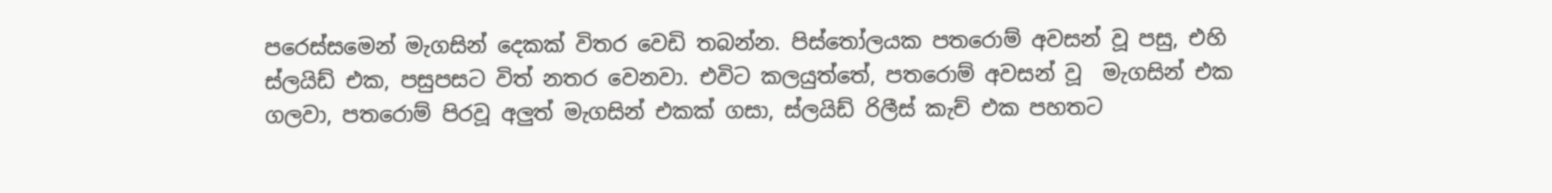පරෙස්සමෙන් මැගසින් දෙකක් විතර වෙඩි තබන්න. පිස්තෝලයක පතරොම් අවසන් වූ පසු, එහි ස්ලයිඩ් එක, පසුපසට විත් නතර වෙනවා. එවිට කලයුත්තේ, පතරොම් අවසන් වූ  මැගසින් එක ගලවා, පතරොම් පිරවූ අලුත් මැගසින් එකක් ගසා, ස්ලයිඩ් රිලීස් කැච් එක පහතට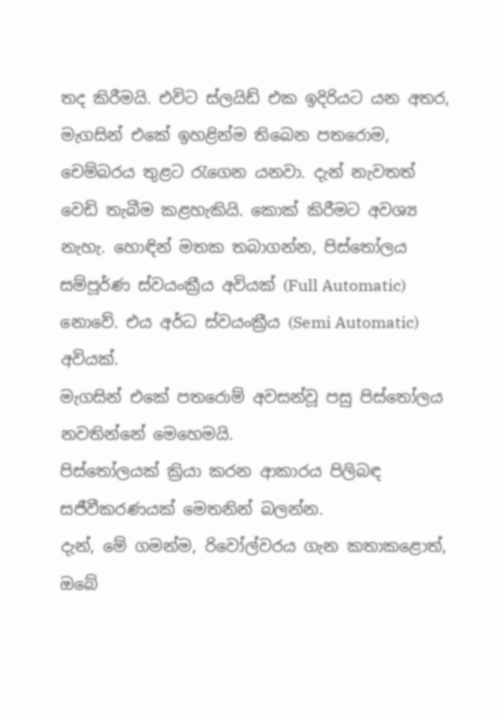තද කිරීමයි. එවිට ස්ලයිඩ් එක ඉදිරියට යන අතර, මැගසින් එකේ ඉහළින්ම තිබෙන පතරොම, චෙම්බරය තුළට රැගෙන යනවා. දැන් නැවතත් වෙඩි තැබීම කළහැකියි. කොක් කිරීමට අවශ්‍ය නැහැ. හොඳින් මතක තබාගන්න, පිස්තෝලය සම්පූර්ණ ස්වයංක්‍රීය අවියක් (Full Automatic) නොවේ. එය අර්ධ ස්වයංක්‍රීය (Semi Automatic) අවියක්.
මැගසින් එකේ පතරොම් අවසන්වූ පසු පිස්තෝලය නවතින්නේ මෙහෙමයි.
පිස්තෝලයක් ක්‍රියා කරන ආකාරය පිලිබඳ සජීවීකරණයක් මෙතනින් බලන්න.
දැන්, මේ ගමන්ම, රිවෝල්වරය ගැන කතාකළොත්, ඔබේ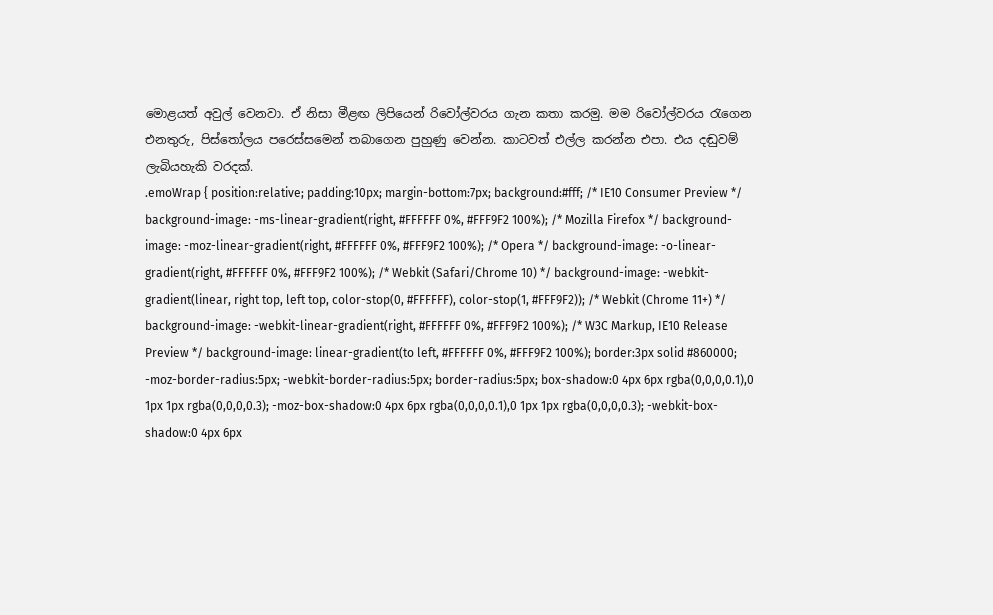මොළයත් අවුල් වෙනවා. ඒ නිසා මීළඟ ලිපියෙන් රිවෝල්වරය ගැන කතා කරමු. මම රිවෝල්වරය රැගෙන එනතුරු, පිස්තෝලය පරෙස්සමෙන් තබාගෙන පුහුණු වෙන්න. කාටවත් එල්ල කරන්න එපා. එය දඬුවම් ලැබියහැකි වරදක්.
.emoWrap { position:relative; padding:10px; margin-bottom:7px; background:#fff; /* IE10 Consumer Preview */ background-image: -ms-linear-gradient(right, #FFFFFF 0%, #FFF9F2 100%); /* Mozilla Firefox */ background-image: -moz-linear-gradient(right, #FFFFFF 0%, #FFF9F2 100%); /* Opera */ background-image: -o-linear-gradient(right, #FFFFFF 0%, #FFF9F2 100%); /* Webkit (Safari/Chrome 10) */ background-image: -webkit-gradient(linear, right top, left top, color-stop(0, #FFFFFF), color-stop(1, #FFF9F2)); /* Webkit (Chrome 11+) */ background-image: -webkit-linear-gradient(right, #FFFFFF 0%, #FFF9F2 100%); /* W3C Markup, IE10 Release Preview */ background-image: linear-gradient(to left, #FFFFFF 0%, #FFF9F2 100%); border:3px solid #860000; -moz-border-radius:5px; -webkit-border-radius:5px; border-radius:5px; box-shadow:0 4px 6px rgba(0,0,0,0.1),0 1px 1px rgba(0,0,0,0.3); -moz-box-shadow:0 4px 6px rgba(0,0,0,0.1),0 1px 1px rgba(0,0,0,0.3); -webkit-box-shadow:0 4px 6px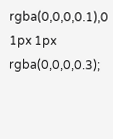rgba(0,0,0,0.1),0 1px 1px rgba(0,0,0,0.3);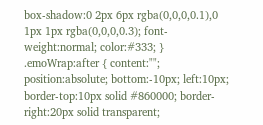box-shadow:0 2px 6px rgba(0,0,0,0.1),0 1px 1px rgba(0,0,0,0.3); font-weight:normal; color:#333; } .emoWrap:after { content:""; position:absolute; bottom:-10px; left:10px; border-top:10px solid #860000; border-right:20px solid transparent;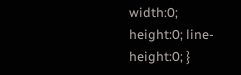width:0; height:0; line-height:0; }